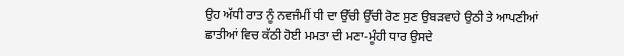ਉਹ ਅੱਧੀ ਰਾਤ ਨੂੰ ਨਵਜੰਮੀਂ ਧੀ ਦਾ ਉੱਚੀ ਉੱਚੀ ਰੋਣ ਸੁਣ ਉਬੜਵਾਹੇ ਉਠੀ ਤੇ ਆਪਣੀਆਂ ਛਾਤੀਆਂ ਵਿਚ ਕੱਠੀ ਹੋਈ ਮਮਤਾ ਦੀ ਮਣਾ-ਮੂੰਹੀ ਧਾਰ ਉਸਦੇ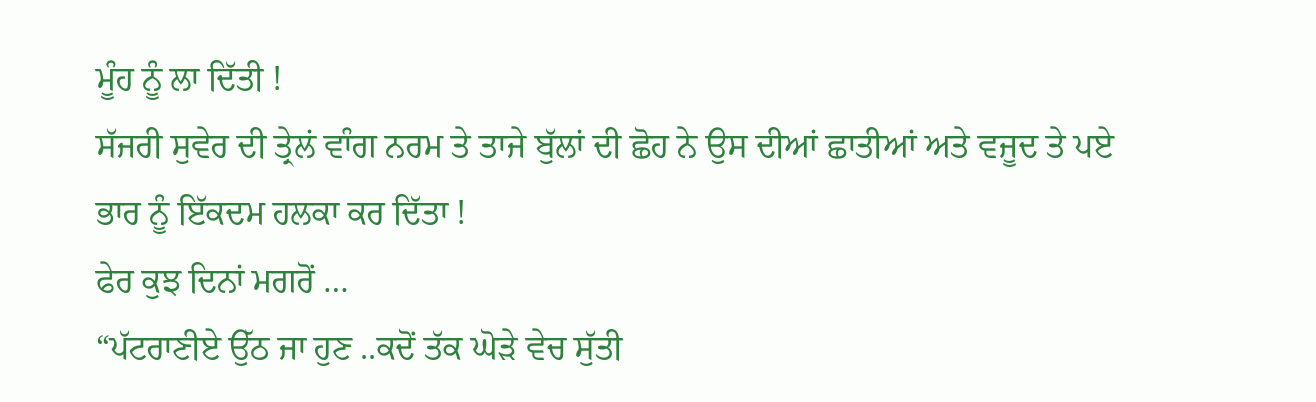ਮੂੰਹ ਨੂੰ ਲਾ ਦਿੱਤੀ !
ਸੱਜਰੀ ਸੁਵੇਰ ਦੀ ਤ੍ਰੇਲਂ ਵਾੰਗ ਨਰਮ ਤੇ ਤਾਜੇ ਬੁੱਲਾਂ ਦੀ ਛੋਹ ਨੇ ਉਸ ਦੀਆਂ ਛਾਤੀਆਂ ਅਤੇ ਵਜੂਦ ਤੇ ਪਏ ਭਾਰ ਨੂੰ ਇੱਕਦਮ ਹਲਕਾ ਕਰ ਦਿੱਤਾ !
ਫੇਰ ਕੁਝ ਦਿਨਾਂ ਮਗਰੋਂ …
“ਪੱਟਰਾਣੀਏ ਉੱਠ ਜਾ ਹੁਣ ..ਕਦੋਂ ਤੱਕ ਘੋੜੇ ਵੇਚ ਸੁੱਤੀ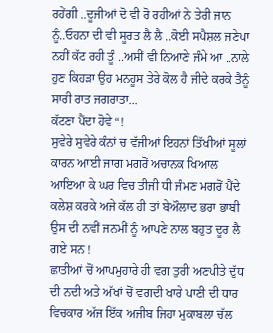ਰਹੇਂਗੀ ..ਦੂਜੀਆਂ ਦੋ ਵੀ ਰੋ ਰਹੀਆਂ ਨੇ ਤੇਰੀ ਜਾਨ ਨੂੰ..ਓਹਨਾ ਦੀ ਵੀ ਸੂਰਤ ਲੈ ਲੈ ..ਕੋਈ ਸਪੈਸ਼ਲ ਜਣੇਪਾ ਨਹੀਂ ਕੱਟ ਰਹੀ ਤੂੰ ..ਅਸੀਂ ਵੀ ਨਿਆਣੇ ਜੰਮੇ ਆ ..ਨਾਲੇ ਹੁਣ ਕਿਹੜਾ ਉਹ ਮਨਹੂਸ ਤੇਰੇ ਕੋਲ ਹੈ ਜੀਦੇ ਕਰਕੇ ਤੈਨੂੰ ਸਾਰੀ ਰਾਤ ਜਗਰਾਤਾ...
ਕੱਟਣਾ ਪੈਂਦਾ ਹੋਵੇ “!
ਸੁਵੇਰੇ ਸੁਵੇਰੇ ਕੰਨਾਂ ਚ ਵੱਜੀਆਂ ਇਹਨਾਂ ਤਿੱਖੀਆਂ ਸੂਲਾਂ ਕਾਰਨ ਆਈ ਜਾਗ ਮਗਰੋਂ ਅਚਾਨਕ ਖਿਆਲ ਆਇਆ ਕੇ ਘਰ ਵਿਚ ਤੀਜੀ ਧੀ ਜੰਮਣ ਮਗਰੋਂ ਪੈਂਦੇ ਕਲੇਸ਼ ਕਰਕੇ ਅਜੇ ਕੱਲ ਹੀ ਤਾਂ ਬੇਔਲਾਦ ਭਰਾ ਭਾਬੀ ਉਸ ਦੀ ਨਵੀਂ ਜਨਮੀਂ ਨੂੰ ਆਪਣੇ ਨਾਲ ਬਹੁਤ ਦੂਰ ਲੈ ਗਏ ਸਨ !
ਛਾਤੀਆਂ ਚੋਂ ਆਪਮੁਹਾਰੇ ਹੀ ਵਗ ਤੁਰੀ ਅਣਪੀਤੇ ਦੁੱਧ ਦੀ ਨਦੀ ਅਤੇ ਅੱਖਾਂ ਚੋਂ ਵਗਦੀ ਖਾਰੇ ਪਾਣੀ ਦੀ ਧਾਰ ਵਿਚਕਾਰ ਅੱਜ ਇੱਕ ਅਜੀਬ ਜਿਹਾ ਮੁਕਾਬਲਾ ਚੱਲ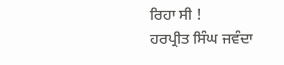ਰਿਹਾ ਸੀ !
ਹਰਪ੍ਰੀਤ ਸਿੰਘ ਜਵੰਦਾ